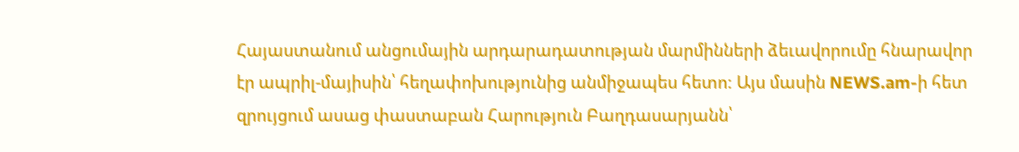Հայաստանում անցումային արդարադատության մարմինների ձեւավորումը հնարավոր էր ապրիլ-մայիսին՝ հեղափոխությունից անմիջապես հետո: Այս մասին NEWS.am-ի հետ զրույցում ասաց փաստաբան Հարություն Բաղդասարյանն՝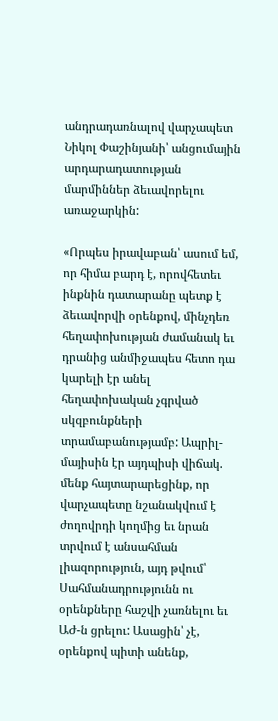անդրադառնալով վարչապետ Նիկոլ Փաշինյանի՝ անցումային արդարադատության մարմիններ ձեւավորելու առաջարկին:

«Որպես իրավաբան՝ ասում եմ, որ հիմա բարդ է, որովհետեւ ինքնին դատարանը պետք է ձեւավորվի օրենքով, մինչդեռ հեղափոխության ժամանակ եւ դրանից անմիջապես հետո դա կարելի էր անել հեղափոխական չգրված սկզբունքների տրամաբանությամբ: Ապրիլ-մայիսին էր այդպիսի վիճակ. մենք հայտարարեցինք, որ վարչապետը նշանակվում է ժողովրդի կողմից եւ նրան տրվում է անսահման լիազորություն, այդ թվում՝ Սահմանադրությունն ու օրենքները հաշվի չառնելու եւ ԱԺ-ն ցրելու: Ասացին՝ չէ, օրենքով պիտի անենք,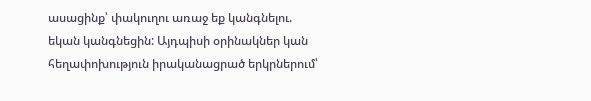ասացինք՝ փակուղու առաջ եք կանգնելու. եկան կանգնեցին: Այդպիսի օրինակներ կան հեղափոխություն իրականացրած երկրներում՝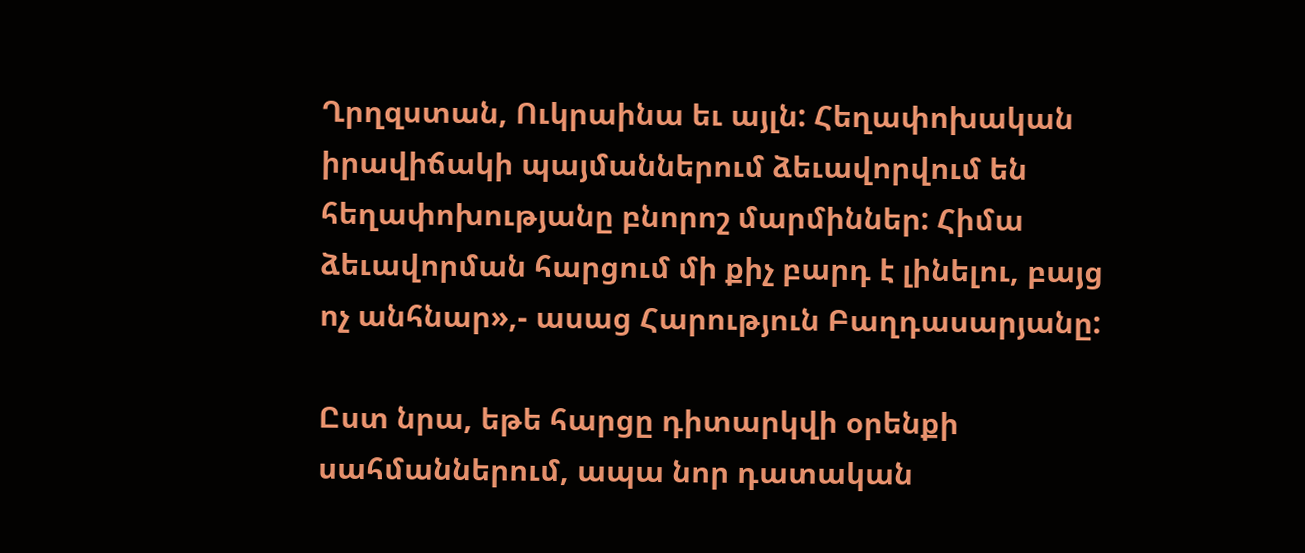Ղրղզստան, Ուկրաինա եւ այլն: Հեղափոխական իրավիճակի պայմաններում ձեւավորվում են հեղափոխությանը բնորոշ մարմիններ: Հիմա ձեւավորման հարցում մի քիչ բարդ է լինելու, բայց ոչ անհնար»,- ասաց Հարություն Բաղդասարյանը:

Ըստ նրա, եթե հարցը դիտարկվի օրենքի սահմաններում, ապա նոր դատական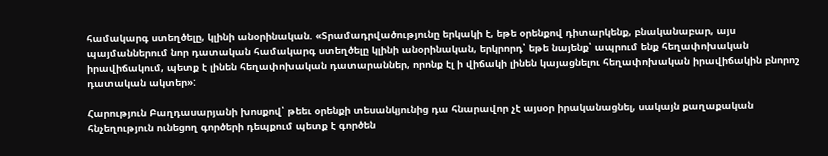համակարգ ստեղծելը, կլինի անօրինական. «Տրամադրվածությունը երկակի է, եթե օրենքով դիտարկենք, բնականաբար, այս պայմաններում նոր դատական համակարգ ստեղծելը կլինի անօրինական, երկրորդ՝ եթե նայենք՝ ապրում ենք հեղափոխական իրավիճակում, պետք է լինեն հեղափոխական դատարաններ, որոնք էլ ի վիճակի լինեն կայացնելու հեղափոխական իրավիճակին բնորոշ դատական ակտեր»:

Հարություն Բաղդասարյանի խոսքով՝ թեեւ օրենքի տեսանկյունից դա հնարավոր չէ այսօր իրականացնել, սակայն քաղաքական հնչեղություն ունեցող գործերի դեպքում պետք է գործեն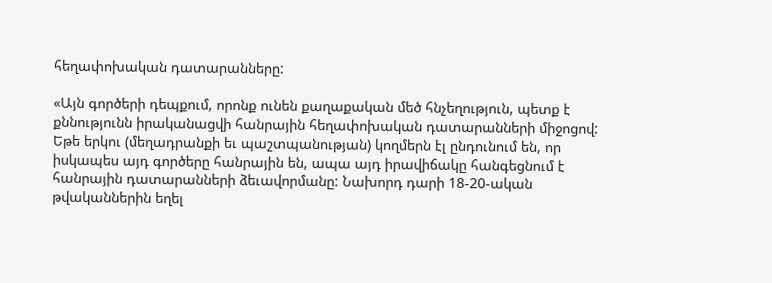հեղափոխական դատարանները:

«Այն գործերի դեպքում, որոնք ունեն քաղաքական մեծ հնչեղություն, պետք է քննությունն իրականացվի հանրային հեղափոխական դատարանների միջոցով: Եթե երկու (մեղադրանքի եւ պաշտպանության) կողմերն էլ ընդունում են, որ իսկապես այդ գործերը հանրային են, ապա այդ իրավիճակը հանգեցնում է հանրային դատարանների ձեւավորմանը: Նախորդ դարի 18-20-ական թվականներին եղել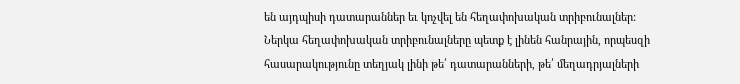են այդպիսի դատարաններ եւ կոչվել են հեղափոխական տրիբունալներ: Ներկա հեղափոխական տրիբունալները պետք է լինեն հանրային, որպեսզի հասարակությունը տեղյակ լինի թե՛ դատարանների, թե՛ մեղադրյալների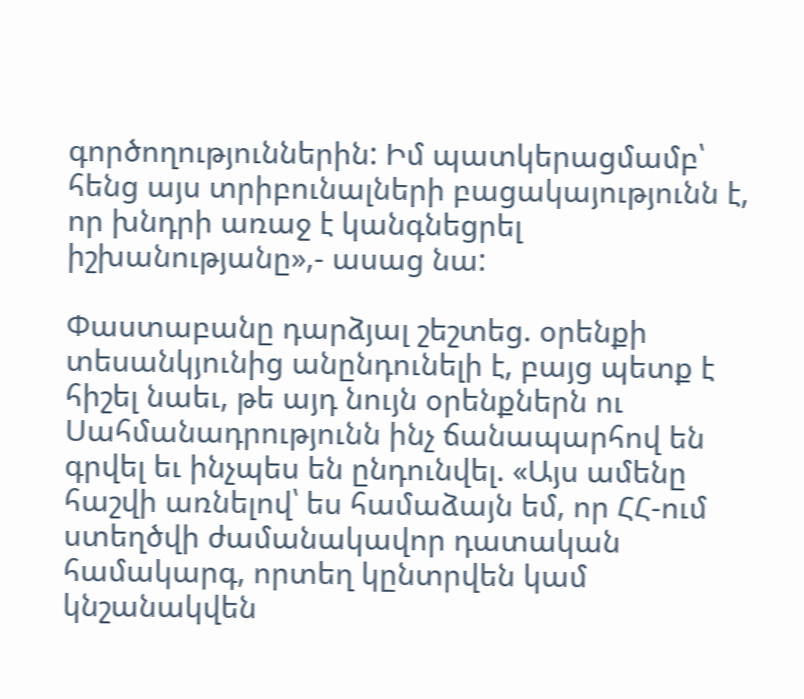գործողություններին: Իմ պատկերացմամբ՝ հենց այս տրիբունալների բացակայությունն է, որ խնդրի առաջ է կանգնեցրել իշխանությանը»,- ասաց նա:

Փաստաբանը դարձյալ շեշտեց. օրենքի տեսանկյունից անընդունելի է, բայց պետք է հիշել նաեւ, թե այդ նույն օրենքներն ու Սահմանադրությունն ինչ ճանապարհով են գրվել եւ ինչպես են ընդունվել. «Այս ամենը հաշվի առնելով՝ ես համաձայն եմ, որ ՀՀ-ում ստեղծվի ժամանակավոր դատական համակարգ, որտեղ կընտրվեն կամ կնշանակվեն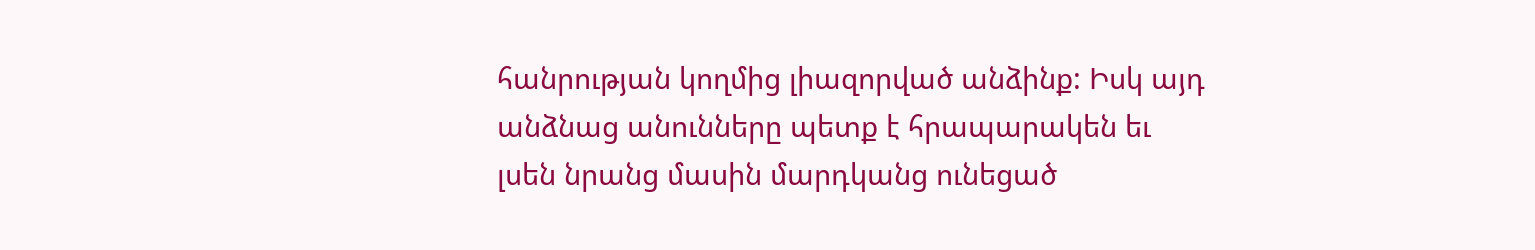հանրության կողմից լիազորված անձինք: Իսկ այդ անձնաց անունները պետք է հրապարակեն եւ լսեն նրանց մասին մարդկանց ունեցած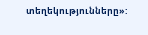տեղեկությունները»: